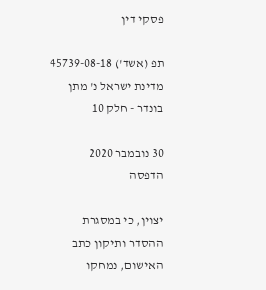פסקי דין

תפ (אשד') 45739-08-18 מדינת ישראל נ' מתן בונדר - חלק 10

30 נובמבר 2020
הדפסה

יצוין, כי במסגרת ההסדר ותיקון כתב האישום, נמחקו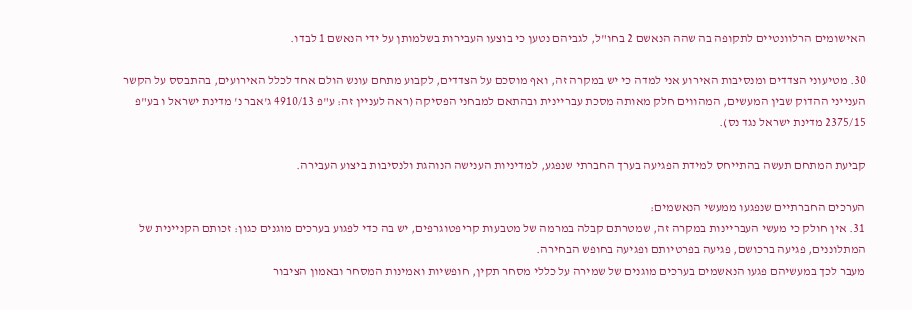האישומים הרלוונטיים לתקופה בה שהה הנאשם 2 בחו"ל, לגביהם נטען כי בוצעו העבירות בשלמותן על ידי הנאשם 1 לבדו.

30. מטיעוני הצדדים ומנסיבות האירוע אני למדה כי יש במקרה זה, ואף מוסכם על הצדדים, לקבוע מתחם עונש הולם אחד לכלל האירועים, בהתבסס על הקשר הענייני ההדוק שבין המעשים, המהווים חלק מאותה מסכת עבריינית ובהתאם למבחני הפסיקה (ראה לעניין זה: ע"פ 4910/13 ג'אבר נ' מדינת ישראל ו בע"פ 2375/15 מדינת ישראל נגד נס).

קביעת המתחם תעשה בהתייחס למידת הפגיעה בערך החברתי שנפגע, למדיניות הענישה הנוהגת ולנסיבות ביצוע העבירה.

הערכים החברתיים שנפגעו ממעשי הנאשמים:
31. אין חולק כי מעשי העבריינות במקרה זה, שמטרתם קבלה במרמה של מטבעות קריפטוגרפים, יש בה כדי לפגוע בערכים מוגנים כגון: זכותם הקניינית של המתלוננים, פגיעה ברכושם, פגיעה בפרטיותם ופגיעה בחופש הבחירה.
מעבר לכך במעשיהם פגעו הנאשמים בערכים מוגנים של שמירה על כללי מסחר תקין, חופשיות ואמינות המסחר ובאמון הציבור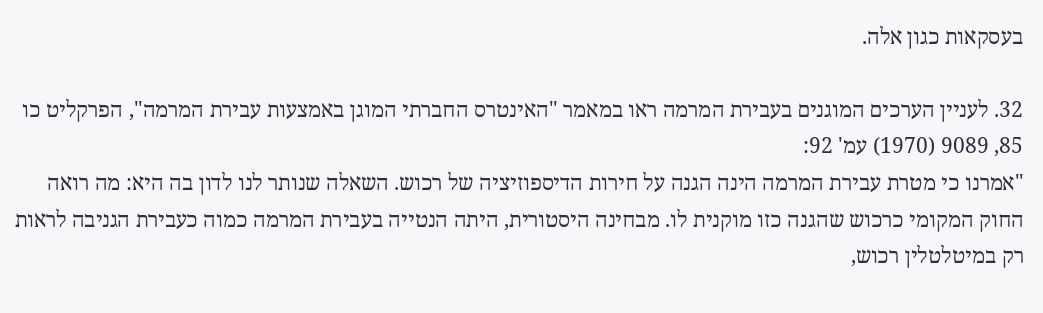בעסקאות כגון אלה.

32. לעניין הערכים המוגנים בעבירת המרמה ראו במאמר "האינטרס החברתי המוגן באמצעות עבירת המרמה", הפרקליט כו 85, 9089 (1970) עמ' 92:
"אמרנו כי מטרת עבירת המרמה הינה הגנה על חירות הדיספוזיציה של רכוש. השאלה שנותר לנו לדון בה היא: מה רואה החוק המקומי כרכוש שהגנה כזו מוקנית לו. מבחינה היסטורית, היתה הנטייה בעבירת המרמה כמוה כעבירת הגניבה לראות רק במיטלטלין רכוש,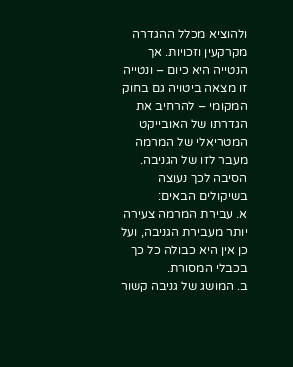ולהוציא מכלל ההגדרה מקרקעין וזכויות. אך הנטייה היא כיום – ונטייה זו מצאה ביטויה גם בחוק המקומי – להרחיב את הגדרתו של האובייקט המטריאלי של המרמה מעבר לזו של הגניבה. הסיבה לכך נעוצה בשיקולים הבאים:
א. עבירת המרמה צעירה יותר מעבירת הגניבה, ועל כן אין היא כבולה כל כך בכבלי המסורת.
ב. המושג של גניבה קשור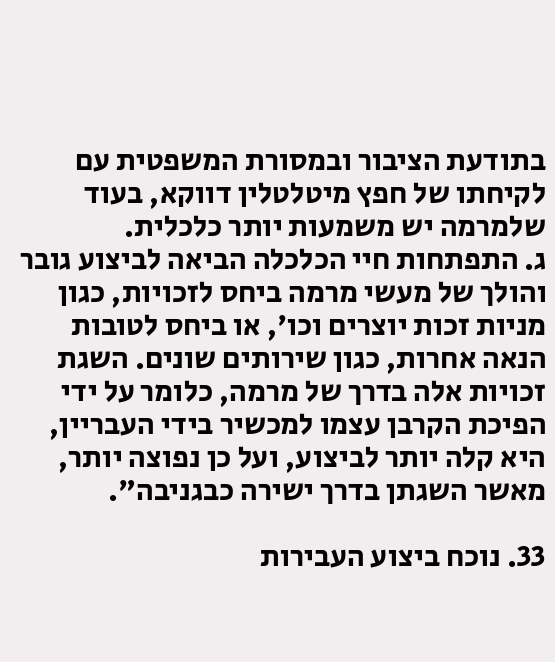בתודעת הציבור ובמסורת המשפטית עם לקיחתו של חפץ מיטלטלין דווקא, בעוד שלמרמה יש משמעות יותר כלכלית.
ג. התפתחות חיי הכלכלה הביאה לביצוע גובר והולך של מעשי מרמה ביחס לזכויות, כגון מניות זכות יוצרים וכו', או ביחס לטובות הנאה אחרות, כגון שירותים שונים. השגת זכויות אלה בדרך של מרמה, כלומר על ידי הפיכת הקרבן עצמו למכשיר בידי העבריין, היא קלה יותר לביצוע, ועל כן נפוצה יותר, מאשר השגתן בדרך ישירה כבגניבה".

33. נוכח ביצוע העבירות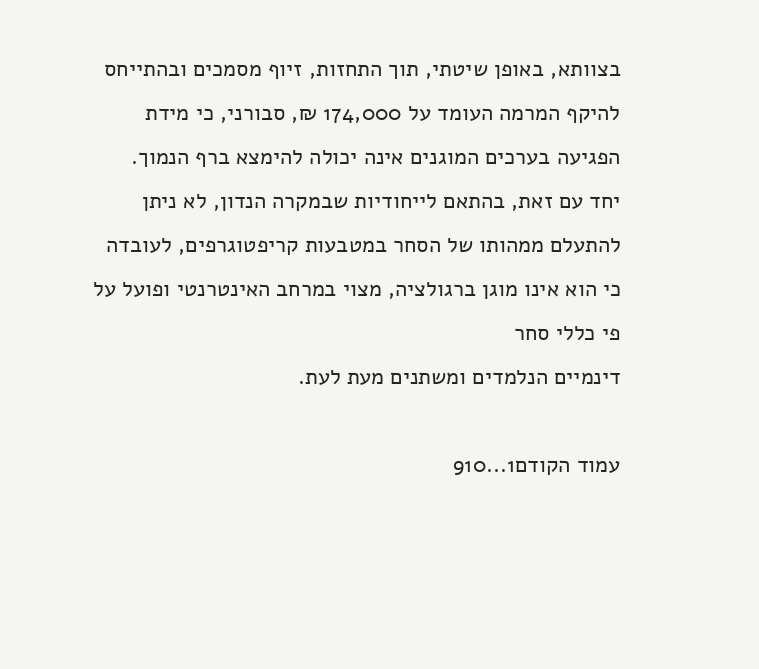בצוותא, באופן שיטתי, תוך התחזות, זיוף מסמכים ובהתייחס להיקף המרמה העומד על 174,000 ₪, סבורני, כי מידת הפגיעה בערכים המוגנים אינה יכולה להימצא ברף הנמוך.
יחד עם זאת, בהתאם לייחודיות שבמקרה הנדון, לא ניתן להתעלם ממהותו של הסחר במטבעות קריפטוגרפים, לעובדה כי הוא אינו מוגן ברגולציה, מצוי במרחב האינטרנטי ופועל על פי כללי סחר
דינמיים הנלמדים ומשתנים מעת לעת.

עמוד הקודם1...910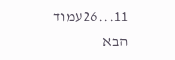11...26עמוד הבא